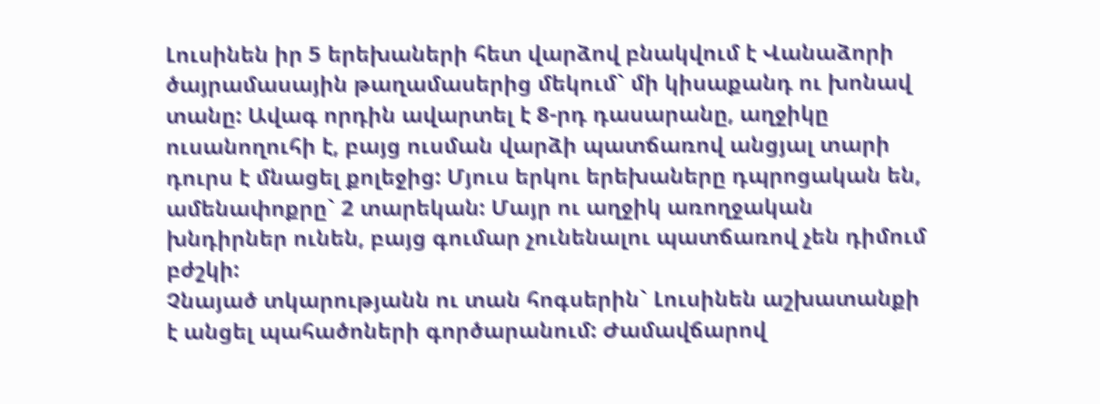Լուսինեն իր 5 երեխաների հետ վարձով բնակվում է Վանաձորի ծայրամասային թաղամասերից մեկում` մի կիսաքանդ ու խոնավ տանը: Ավագ որդին ավարտել է 8-րդ դասարանը, աղջիկը ուսանողուհի է, բայց ուսման վարձի պատճառով անցյալ տարի դուրս է մնացել քոլեջից: Մյուս երկու երեխաները դպրոցական են, ամենափոքրը` 2 տարեկան: Մայր ու աղջիկ առողջական խնդիրներ ունեն, բայց գումար չունենալու պատճառով չեն դիմում բժշկի:
Չնայած տկարությանն ու տան հոգսերին` Լուսինեն աշխատանքի է անցել պահածոների գործարանում: Ժամավճարով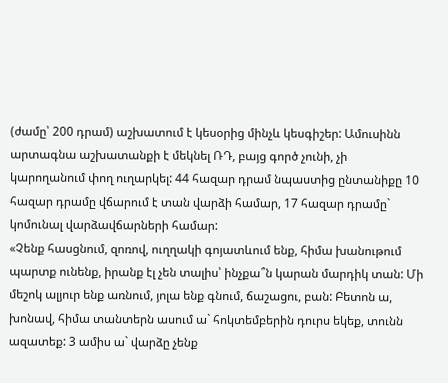(ժամը՝ 200 դրամ) աշխատում է կեսօրից մինչև կեսգիշեր: Ամուսինն արտագնա աշխատանքի է մեկնել ՌԴ, բայց գործ չունի, չի կարողանում փող ուղարկել: 44 հազար դրամ նպաստից ընտանիքը 10 հազար դրամը վճարում է տան վարձի համար, 17 հազար դրամը` կոմունալ վարձավճարների համար:
«Չենք հասցնում, զոռով, ուղղակի գոյատևում ենք, հիմա խանութում պարտք ունենք, իրանք էլ չեն տալիս՝ ինչքա՞ն կարան մարդիկ տան: Մի մեշոկ ալյուր ենք առնում, յոլա ենք գնում, ճաշացու, բան: Բետոն ա, խոնավ, հիմա տանտերն ասում ա` հոկտեմբերին դուրս եկեք, տունն ազատեք: 3 ամիս ա` վարձը չենք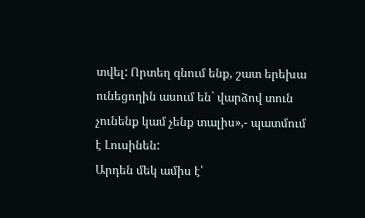տվել: Որտեղ գնում ենք, շատ երեխա ունեցողին ասում են` վարձով տուն չունենք կամ չենք տալիս»,- պատմում է Լուսինեն:
Արդեն մեկ ամիս է՝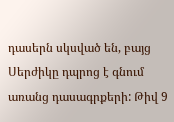դասերն սկսված են, բայց Սերժիկը դպրոց է գնում առանց դասագրքերի: Թիվ 9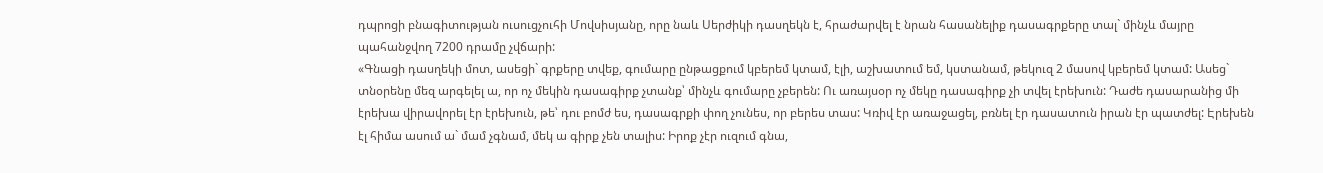դպրոցի բնագիտության ուսուցչուհի Մովսիսյանը, որը նաև Սերժիկի դասղեկն է, հրաժարվել է նրան հասանելիք դասագրքերը տալ` մինչև մայրը պահանջվող 7200 դրամը չվճարի:
«Գնացի դասղեկի մոտ, ասեցի` գրքերը տվեք, գումարը ընթացքում կբերեմ կտամ, էլի, աշխատում եմ, կստանամ, թեկուզ 2 մասով կբերեմ կտամ: Ասեց` տնօրենը մեզ արգելել ա, որ ոչ մեկին դասագիրք չտանք՝ մինչև գումարը չբերեն: Ու առայսօր ոչ մեկը դասագիրք չի տվել էրեխուն: Դաժե դասարանից մի էրեխա վիրավորել էր էրեխուն, թե՝ դու բոմժ ես, դասագրքի փող չունես, որ բերես տաս: Կռիվ էր առաջացել, բռնել էր դասատուն իրան էր պատժել: Էրեխեն էլ հիմա ասում ա` մամ չգնամ, մեկ ա գիրք չեն տալիս: Իրոք չէր ուզում գնա,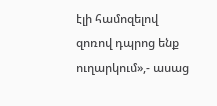էլի համոզելով զոռով դպրոց ենք ուղարկում»,- ասաց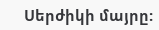Սերժիկի մայրը: